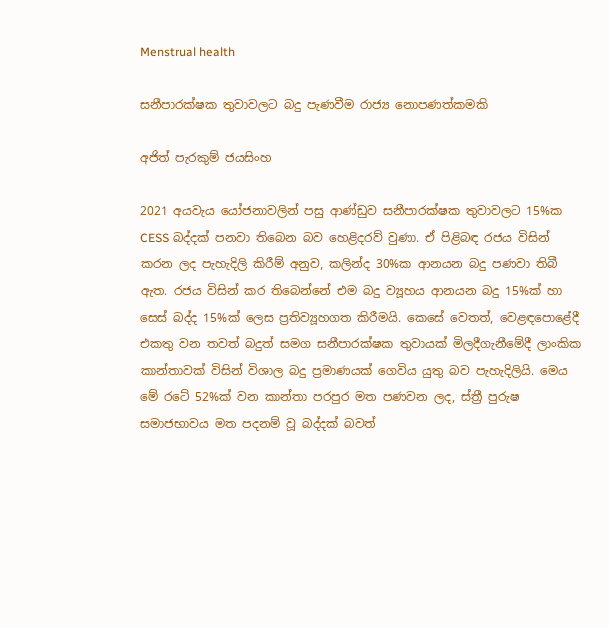Menstrual health

සනීපාරක්ෂක තුවාවලට බදු පැණවීම රාජ්‍ය නොපණත්කමකි

අජිත් පැරකුම් ජයසිංහ

2021 අයවැය යෝජනාවලින් පසු ආණ්ඩුව සනීපාරක්ෂක තුවාවලට 15%ක CESS බද්දක් පනවා තිබෙන බව හෙළිදරව් වුණා. ඒ පිළිබඳ රජය විසින් කරන ලද පැහැදිලි කිරීම් අනුව, කලින්ද 30%ක ආනයන බදු පණවා තිබී ඇත. රජය විසින් කර තිබෙන්නේ එම බදු ව්‍යූහය ආනයන බදු 15%ක් හා සෙස් බද්ද 15%ක් ලෙස ප්‍රතිව්‍යූහගත කිරීමයි. කෙසේ වෙතත්, වෙළඳපොළේදී එකතු වන තවත් බදුත් සමග සනීපාරක්ෂක තුවායක් මිලදීගැනීමේදී ලාංකික කාන්තාවක් විසින් විශාල බදු ප්‍රමාණයක් ගෙවිය යුතු බව පැහැදිලියි. මෙය මේ රටේ 52%ක් වන කාන්තා පරපුර මත පණවන ලද, ස්ත්‍රී පුරුෂ සමාජභාවය මත පදනම් වූ බද්දක් බවත්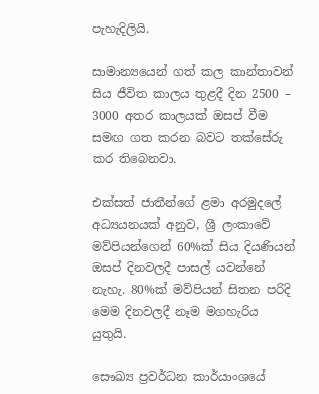පැහැදිලියි.

සාමාන්‍යයෙන් ගත් කල කාන්තාවන් සිය ජීවිත කාලය තුළදී දින 2500 – 3000 අතර කාලයක් ඔසප් වීම සමඟ ගත කරන බවට තක්සේරු කර තිබෙනවා.

එක්සත් ජාතීන්ගේ ළමා අරමුදලේ අධ්‍යයනයක් අනුව, ශ්‍රී ලංකාවේ මව්පියන්ගෙන් 60%ක් සිය දියණියන් ඔසප් දිනවලදී පාසල් යවන්නේ නැහැ. 80%ක් මව්පියන් සිතන පරිදි මෙම දිනවලදී නෑම මගහැරිය යුතුයි.

සෞඛ්‍ය ප්‍ර‍වර්ධන කාර්යාංශයේ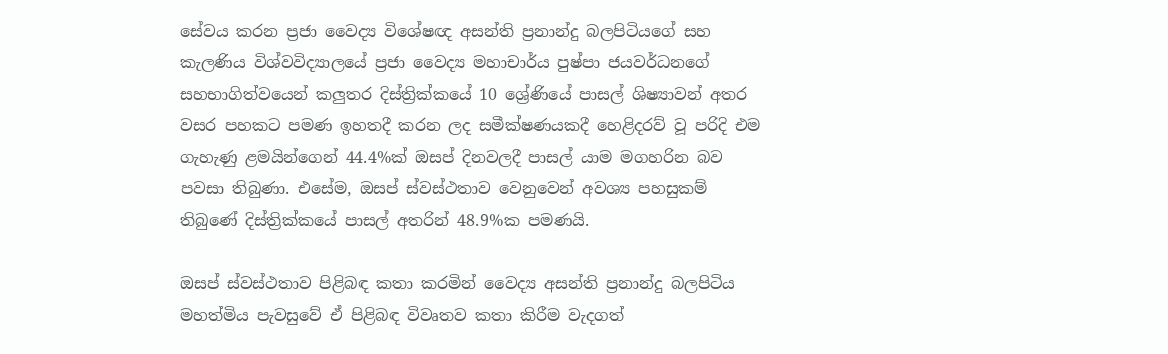සේවය කරන ප්‍ර‍ජා වෛද්‍ය විශේෂඥ අසන්ති ප්‍ර‍නාන්දු බලපිටියගේ සහ කැලණිය විශ්වවිද්‍යාලයේ ප්‍ර‍ජා වෛද්‍ය මහාචාර්ය පුෂ්පා ජයවර්ධනගේ සහභාගිත්වයෙන් කලුතර දිස්ත්‍රික්කයේ 10 ශ්‍රේණියේ පාසල් ශිෂ්‍යාවන් අතර වසර පහකට පමණ ඉහතදී කරන ලද සමීක්ෂණයකදී හෙළිදරව් වූ පරිදි එම ගැහැණු ළමයින්ගෙන් 44.4%ක් ඔසප් දිනවලදී පාසල් යාම මගහරින බව පවසා තිබුණා. එසේම, ඔසප් ස්වස්ථතාව වෙනුවෙන් අවශ්‍ය පහසුකම් තිබුණේ දිස්ත්‍රික්කයේ පාසල් අතරින් 48.9%ක පමණයි.

ඔසප් ස්වස්ථතාව පිළිබඳ කතා කරමින් වෛද්‍ය අසන්ති ප්‍ර‍නාන්දු බලපිටිය මහත්මිය පැවසුවේ ඒ පිළිබඳ විවෘතව කතා කිරීම වැදගත්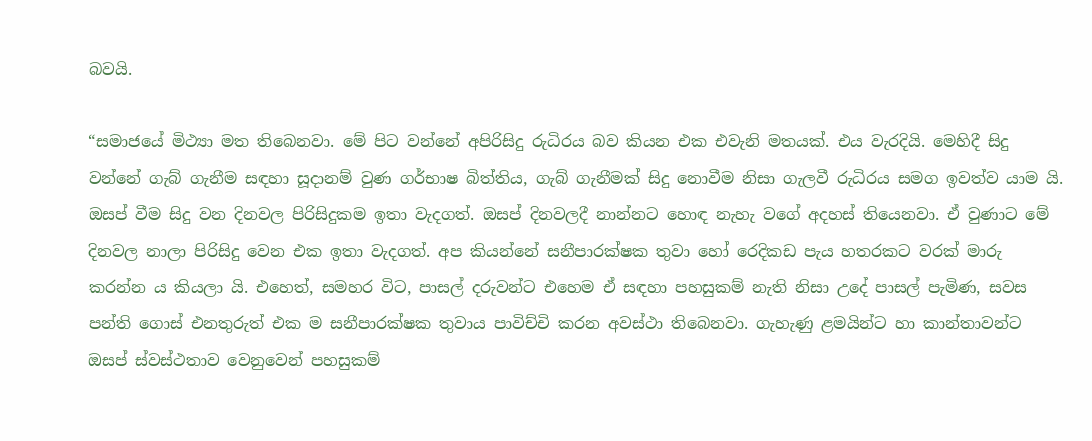බවයි.

“සමාජයේ මිථ්‍යා මත තිබෙනවා. මේ පිට වන්නේ අපිරිසිදු රුධිරය බව කියන එක එවැනි මතයක්. එය වැරදියි. මෙහිදී සිදු වන්නේ ගැබ් ගැනීම සඳහා සූදානම් වුණ ගර්භාෂ බිත්තිය, ගැබ් ගැනීමක් සිදු නොවීම නිසා ගැලවී රුධිරය සමග ඉවත්ව යාම යි. ඔසප් වීම සිදු වන දිනවල පිරිසිදුකම ඉතා වැදගත්. ඔසප් දිනවලදී නාන්නට හොඳ නැහැ වගේ අදහස් තියෙනවා. ඒ වුණාට මේ දිනවල නාලා පිරිසිදු වෙන එක ඉතා වැදගත්. අප කියන්නේ සනීපාරක්ෂක තුවා හෝ රෙදිකඩ පැය හතරකට වරක් මාරු කරන්න ය කියලා යි. එහෙත්, සමහර විට, පාසල් දරුවන්ට එහෙම ඒ සඳහා පහසුකම් නැති නිසා උදේ පාසල් පැමිණ, සවස පන්ති ගොස් එනතුරුත් එක ම සනීපාරක්ෂක තුවාය පාවිච්චි කරන අවස්ථා තිබෙනවා. ගැහැණු ළමයින්ට හා කාන්තාවන්ට ඔසප් ස්වස්ථතාව වෙනුවෙන් පහසුකම්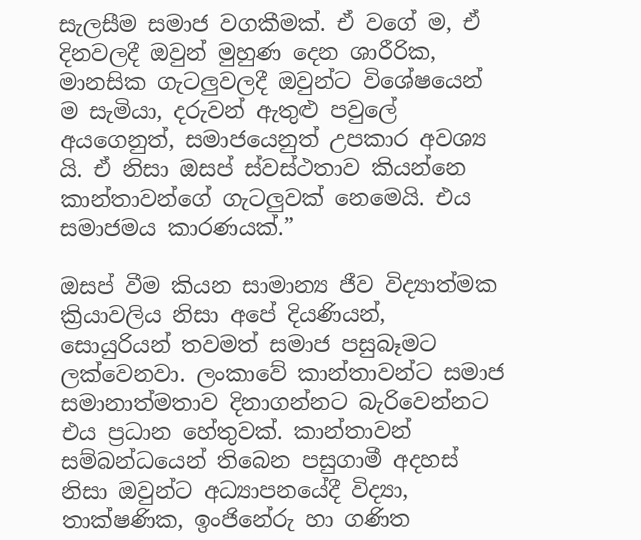සැලසීම සමාජ වගකීමක්. ඒ වගේ ම, ඒ දිනවලදී ඔවුන් මුහුණ දෙන ශාරීරික, මානසික ගැටලුවලදී ඔවුන්ට විශේෂයෙන් ම සැමියා, දරුවන් ඇතුළු පවුලේ අයගෙනුත්, සමාජයෙනුත් උපකාර අවශ්‍ය යි. ඒ නිසා ඔසප් ස්වස්ථතාව කියන්නෙ කාන්තාවන්ගේ ගැටලුවක් නෙමෙයි. එය සමාජමය කාරණයක්.”

ඔසප් වීම කියන සාමාන්‍ය ජීව විද්‍යාත්මක ක්‍රියාවලිය නිසා අපේ දියණියන්, සොයුරියන් තවමත් සමාජ පසුබෑමට ලක්වෙනවා. ලංකාවේ කාන්තාවන්ට සමාජ සමානාත්මතාව දිනාගන්නට බැරිවෙන්නට එය ප්‍රධාන හේතුවක්. කාන්තාවන් සම්බන්ධයෙන් තිබෙන පසුගාමී අදහස් නිසා ඔවුන්ට අධ්‍යාපනයේදී විද්‍යා, තාක්ෂණික, ඉංජිනේරු හා ගණිත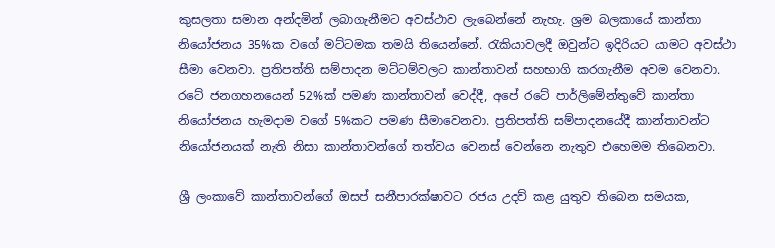කුසලතා සමාන අන්දමින් ලබාගැනීමට අවස්ථාව ලැබෙන්නේ නැහැ. ශ්‍රම බලකායේ කාන්තා නියෝජනය 35%ක වගේ මට්ටමක තමයි තියෙන්නේ. රැකියාවලදී ඔවුන්ට ඉදිරියට යාමට අවස්ථා සීමා වෙනවා. ප්‍රතිපත්ති සම්පාදන මට්ටම්වලට කාන්තාවන් සහභාගි කරගැනීම අවම වෙනවා. රටේ ජනගහනයෙන් 52%ක් පමණ කාන්තාවන් වෙද්දී, අපේ රටේ පාර්ලිමේන්තුවේ කාන්තා නියෝජනය හැමදාම වගේ 5%කට පමණ සීමාවෙනවා. ප්‍රතිපත්ති සම්පාදනයේදී කාන්තාවන්ට නියෝජනයක් නැති නිසා කාන්තාවන්ගේ තත්වය වෙනස් වෙන්නෙ නැතුව එහෙමම තිබෙනවා.

ශ්‍රී ලංකාවේ කාන්තාවන්ගේ ඔසප් සනීපාරක්ෂාවට රජය උදව් කළ යුතුව තිබෙන සමයක,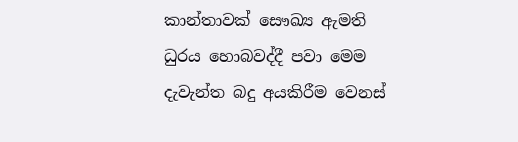කාන්තාවක් සෞඛ්‍ය ඇමති ධුරය හොබවද්දී පවා මෙම දැවැන්ත බදු අයකිරීම වෙනස්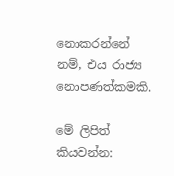නොකරන්නේ නම්, එය රාජ්‍ය නොපණත්කමකි.

මේ ලිපිත් කියවන්න: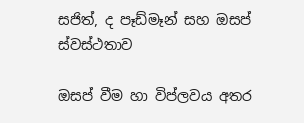සජිත්, ද පෑඩ්මෑන් සහ ඔසප් ස්වස්ථතාව

ඔසප් වීම හා විප්ලවය අතර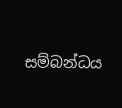සම්බන්ධය